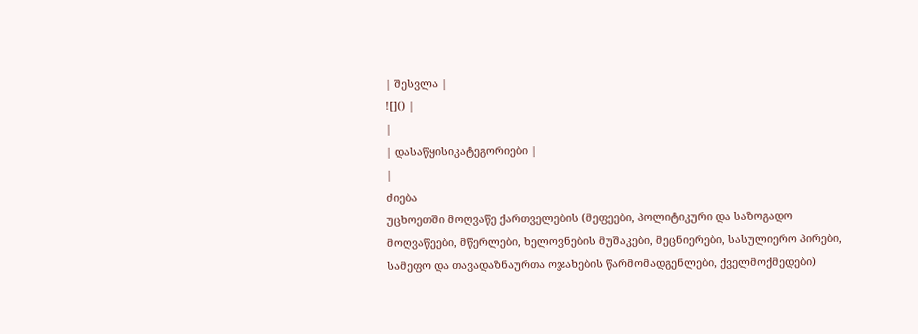| შესვლა |
![]() |
|
| დასაწყისიკატეგორიები |
|
ძიება
უცხოეთში მოღვაწე ქართველების (მეფეები, პოლიტიკური და საზოგადო მოღვაწეები, მწერლები, ხელოვნების მუშაკები, მეცნიერები, სასულიერო პირები, სამეფო და თავადაზნაურთა ოჯახების წარმომადგენლები, ქველმოქმედები)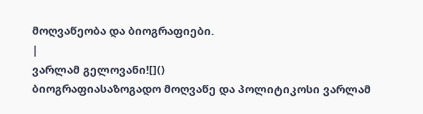მოღვაწეობა და ბიოგრაფიები.
|
ვარლამ გელოვანი![]()
ბიოგრაფიასაზოგადო მოღვაწე და პოლიტიკოსი ვარლამ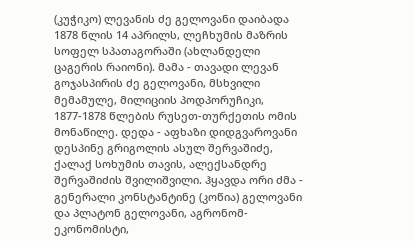(კუჭიკო) ლევანის ძე გელოვანი დაიბადა 1878 წლის 14 აპრილს, ლეჩხუმის მაზრის სოფელ სპათაგორაში (ახლანდელი ცაგერის რაიონი). მამა - თავადი ლევან გოჯასპირის ძე გელოვანი, მსხვილი მემამულე, მილიციის პოდპორუჩიკი, 1877-1878 წლების რუსეთ-თურქეთის ომის მონაწილე. დედა - აფხაზი დიდგვაროვანი დესპინე გრიგოლის ასულ შერვაშიძე, ქალაქ სოხუმის თავის, ალექსანდრე შერვაშიძის შვილიშვილი. ჰყავდა ორი ძმა - გენერალი კონსტანტინე (კოწია) გელოვანი და პლატონ გელოვანი, აგრონომ-ეკონომისტი,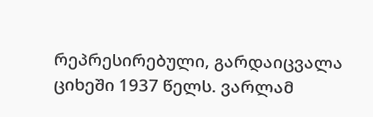რეპრესირებული, გარდაიცვალა ციხეში 1937 წელს. ვარლამ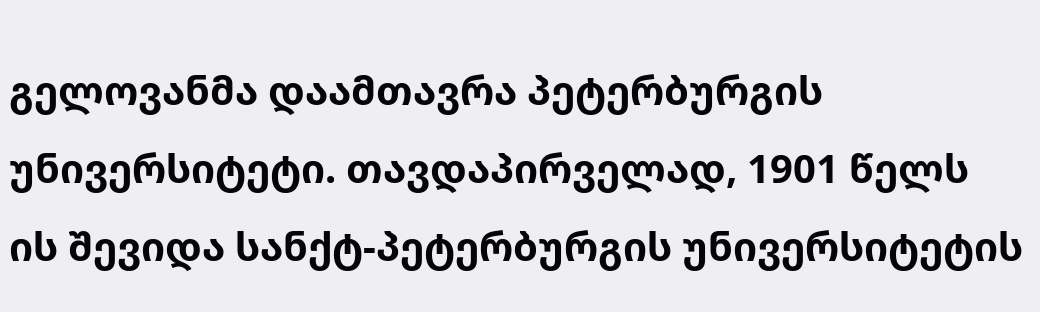გელოვანმა დაამთავრა პეტერბურგის უნივერსიტეტი. თავდაპირველად, 1901 წელს ის შევიდა სანქტ-პეტერბურგის უნივერსიტეტის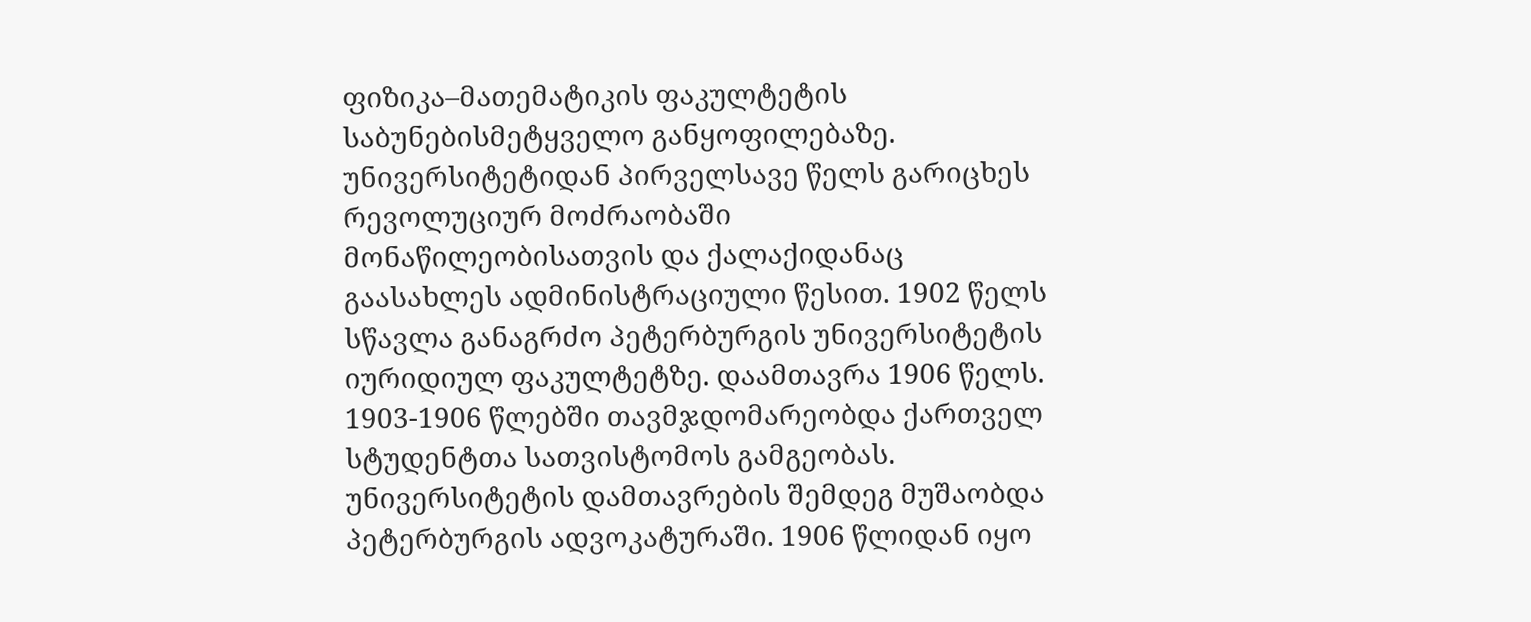ფიზიკა–მათემატიკის ფაკულტეტის საბუნებისმეტყველო განყოფილებაზე. უნივერსიტეტიდან პირველსავე წელს გარიცხეს რევოლუციურ მოძრაობაში მონაწილეობისათვის და ქალაქიდანაც გაასახლეს ადმინისტრაციული წესით. 1902 წელს სწავლა განაგრძო პეტერბურგის უნივერსიტეტის იურიდიულ ფაკულტეტზე. დაამთავრა 1906 წელს. 1903-1906 წლებში თავმჯდომარეობდა ქართველ სტუდენტთა სათვისტომოს გამგეობას. უნივერსიტეტის დამთავრების შემდეგ მუშაობდა პეტერბურგის ადვოკატურაში. 1906 წლიდან იყო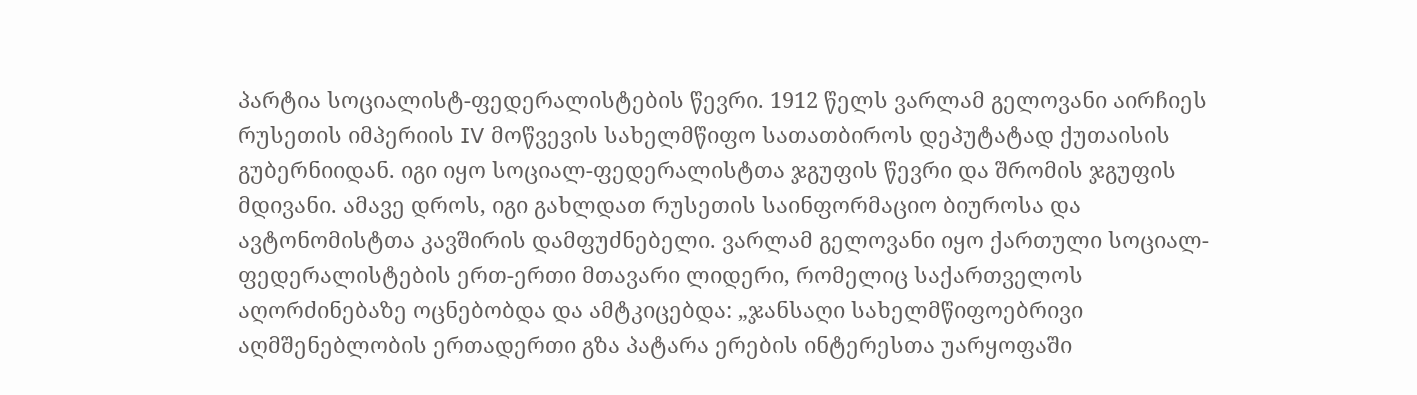პარტია სოციალისტ-ფედერალისტების წევრი. 1912 წელს ვარლამ გელოვანი აირჩიეს რუსეთის იმპერიის IV მოწვევის სახელმწიფო სათათბიროს დეპუტატად ქუთაისის გუბერნიიდან. იგი იყო სოციალ-ფედერალისტთა ჯგუფის წევრი და შრომის ჯგუფის მდივანი. ამავე დროს, იგი გახლდათ რუსეთის საინფორმაციო ბიუროსა და ავტონომისტთა კავშირის დამფუძნებელი. ვარლამ გელოვანი იყო ქართული სოციალ-ფედერალისტების ერთ-ერთი მთავარი ლიდერი, რომელიც საქართველოს აღორძინებაზე ოცნებობდა და ამტკიცებდა: „ჯანსაღი სახელმწიფოებრივი აღმშენებლობის ერთადერთი გზა პატარა ერების ინტერესთა უარყოფაში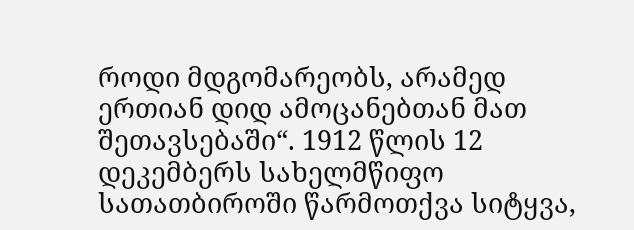როდი მდგომარეობს, არამედ ერთიან დიდ ამოცანებთან მათ შეთავსებაში“. 1912 წლის 12 დეკემბერს სახელმწიფო სათათბიროში წარმოთქვა სიტყვა,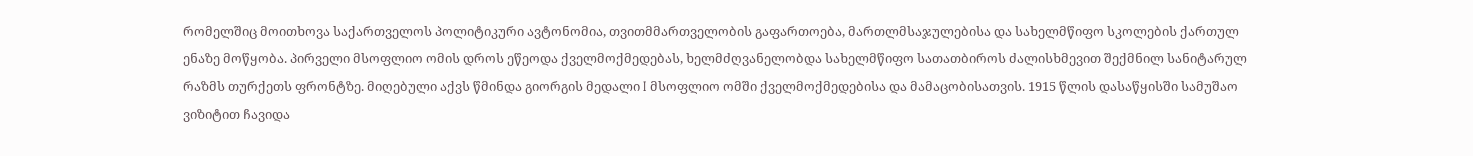რომელშიც მოითხოვა საქართველოს პოლიტიკური ავტონომია, თვითმმართველობის გაფართოება, მართლმსაჯულებისა და სახელმწიფო სკოლების ქართულ ენაზე მოწყობა. პირველი მსოფლიო ომის დროს ეწეოდა ქველმოქმედებას, ხელმძღვანელობდა სახელმწიფო სათათბიროს ძალისხმევით შექმნილ სანიტარულ რაზმს თურქეთს ფრონტზე. მიღებული აქვს წმინდა გიორგის მედალი I მსოფლიო ომში ქველმოქმედებისა და მამაცობისათვის. 1915 წლის დასაწყისში სამუშაო ვიზიტით ჩავიდა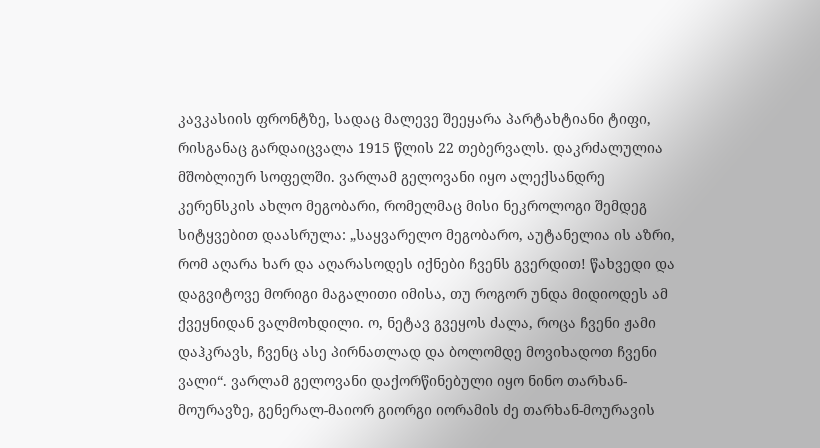კავკასიის ფრონტზე, სადაც მალევე შეეყარა პარტახტიანი ტიფი, რისგანაც გარდაიცვალა 1915 წლის 22 თებერვალს. დაკრძალულია მშობლიურ სოფელში. ვარლამ გელოვანი იყო ალექსანდრე კერენსკის ახლო მეგობარი, რომელმაც მისი ნეკროლოგი შემდეგ სიტყვებით დაასრულა: „საყვარელო მეგობარო, აუტანელია ის აზრი, რომ აღარა ხარ და აღარასოდეს იქნები ჩვენს გვერდით! წახვედი და დაგვიტოვე მორიგი მაგალითი იმისა, თუ როგორ უნდა მიდიოდეს ამ ქვეყნიდან ვალმოხდილი. ო, ნეტავ გვეყოს ძალა, როცა ჩვენი ჟამი დაჰკრავს, ჩვენც ასე პირნათლად და ბოლომდე მოვიხადოთ ჩვენი ვალი“. ვარლამ გელოვანი დაქორწინებული იყო ნინო თარხან-მოურავზე, გენერალ-მაიორ გიორგი იორამის ძე თარხან-მოურავის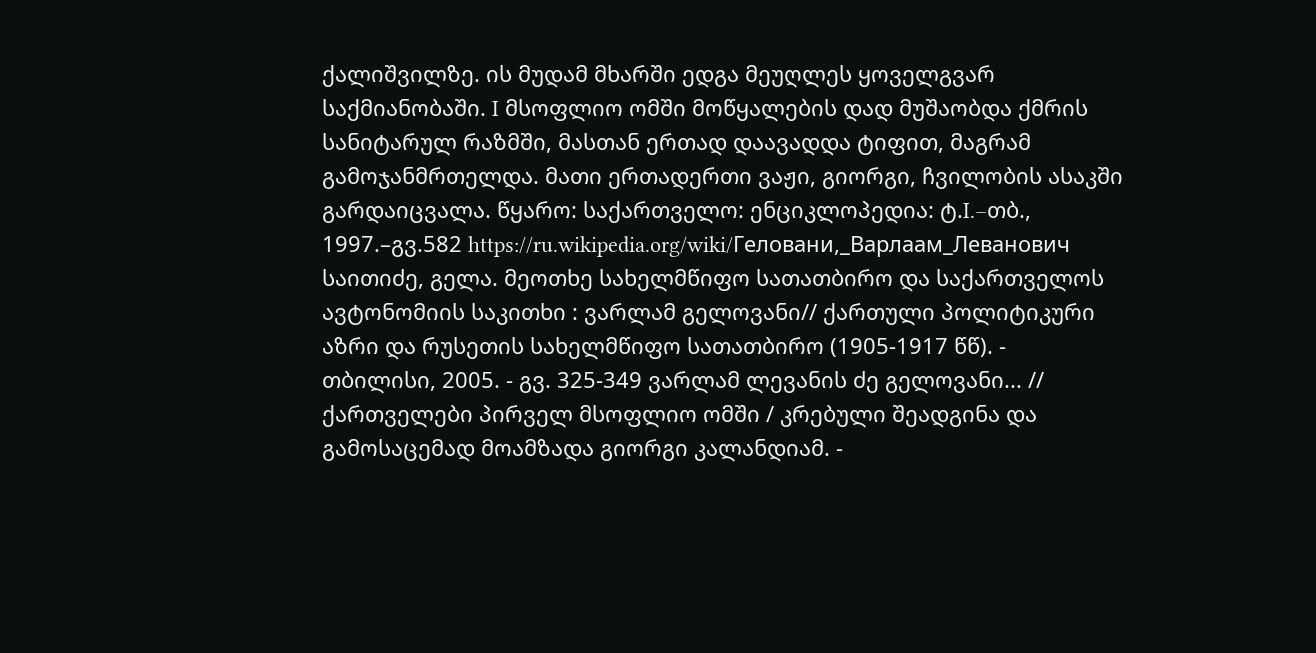ქალიშვილზე. ის მუდამ მხარში ედგა მეუღლეს ყოველგვარ საქმიანობაში. I მსოფლიო ომში მოწყალების დად მუშაობდა ქმრის სანიტარულ რაზმში, მასთან ერთად დაავადდა ტიფით, მაგრამ გამოჯანმრთელდა. მათი ერთადერთი ვაჟი, გიორგი, ჩვილობის ასაკში გარდაიცვალა. წყარო: საქართველო: ენციკლოპედია: ტ.I.–თბ., 1997.–გვ.582 https://ru.wikipedia.org/wiki/Геловани,_Варлаам_Леванович საითიძე, გელა. მეოთხე სახელმწიფო სათათბირო და საქართველოს ავტონომიის საკითხი : ვარლამ გელოვანი// ქართული პოლიტიკური აზრი და რუსეთის სახელმწიფო სათათბირო (1905-1917 წწ). - თბილისი, 2005. - გვ. 325-349 ვარლამ ლევანის ძე გელოვანი... // ქართველები პირველ მსოფლიო ომში / კრებული შეადგინა და გამოსაცემად მოამზადა გიორგი კალანდიამ. -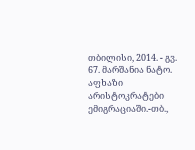თბილისი, 2014. - გვ. 67. მარშანია ნატო. აფხაზი არისტოკრატები ემიგრაციაში.-თბ.,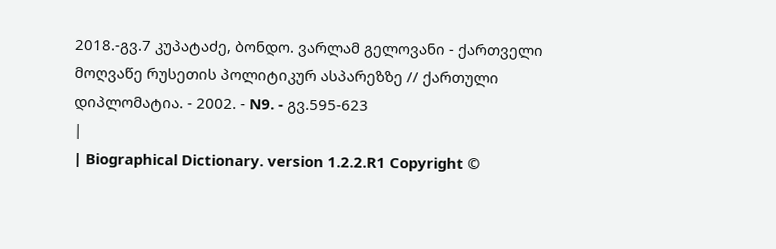2018.-გვ.7 კუპატაძე, ბონდო. ვარლამ გელოვანი - ქართველი მოღვაწე რუსეთის პოლიტიკურ ასპარეზზე // ქართული დიპლომატია. - 2002. - N9. - გვ.595-623
|
| Biographical Dictionary. version 1.2.2.R1 Copyright ©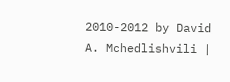2010-2012 by David A. Mchedlishvili |